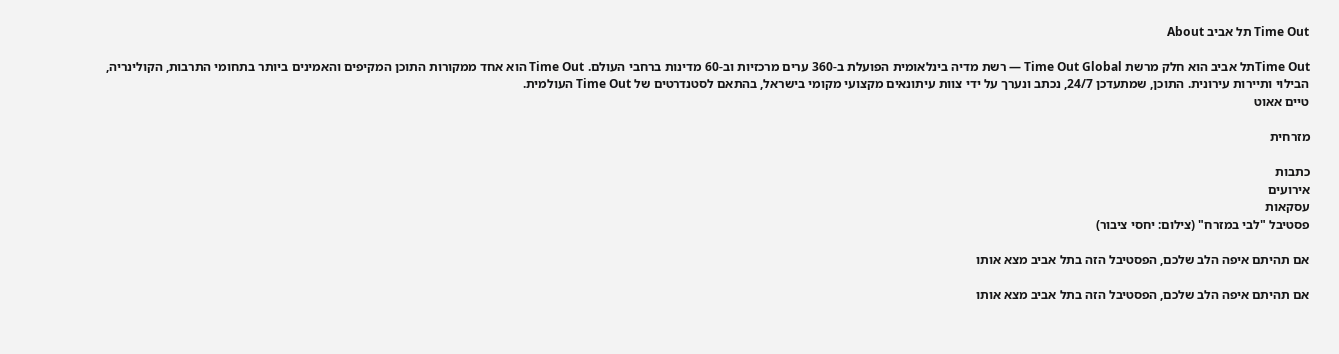Time Out תל אביב About

Time Outתל אביב הוא חלק מרשת Time Out Global — רשת מדיה בינלאומית הפועלת ב-360 ערים מרכזיות וב-60 מדינות ברחבי העולם. Time Out הוא אחד ממקורות התוכן המקיפים והאמינים ביותר בתחומי התרבות, הקולינריה, הבילוי ותיירות עירונית. התוכן, שמתעדכן 24/7, נכתב ונערך על ידי צוות עיתונאים מקצועי מקומי בישראל, בהתאם לסטנדרטים של Time Out העולמית.
טיים אאוט

מזרחית

כתבות
אירועים
עסקאות
פסטיבל "לבי במזרח" (צילום: יחסי ציבור)

אם תהיתם איפה הלב שלכם, הפסטיבל הזה בתל אביב מצא אותו

אם תהיתם איפה הלב שלכם, הפסטיבל הזה בתל אביב מצא אותו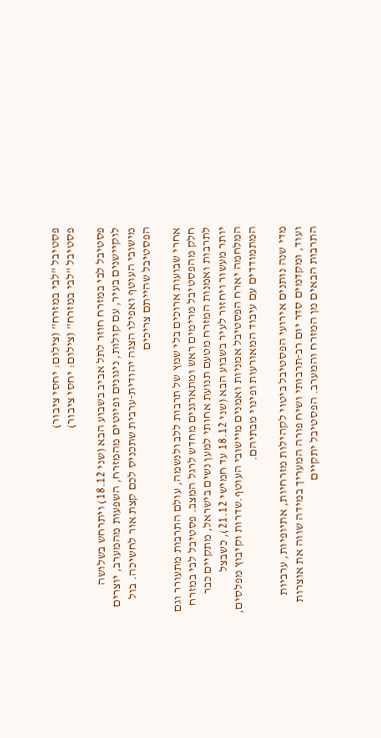פסטיבל "לבי במזרח" (צילום: יחסי ציבור)
פסטיבל "לבי במזרח" (צילום: יחסי ציבור)

פסטיבל לבי במזרח חוזר לתל אביב בשבוע הבא (שני 18.12) ויתרחש בשלושה לוקיישנים בעיר, עם קולות, ניגונים ופיוטים מהמזרח, השפעות מהמערב, יוצרים מישובי העוטף ואפילו הצגה יהודית-ערבית שתכניס לכם קצת אור לחשיכה. בול הפסטיבל שהייתם צריכים

אחרי שבועות ארוכים בלי שמץ של תרבות ללב ולנשמה, עולם התרבות מתעורר וגם חלק מהפסטיבל מרימים ראש ומתארגנים מחדש לרגל המצב. פסטיבל לבי במזרח לתרבות ואמנות המזרח מטעם תנועת אחותי למען נשים בישראל, מתקיים כבר יותר מעשור ויחזור לעיר בשבוע הבא (שני 18.12 עד חמישי 21.12), כשבצל המלחמה יארח הפסטיבל אמניות ואמנים מיישובי העוטף.שדרות וקיבוץ מפלסים, המתמודדים עם עיבוד המאורעות ופינוי מבתיהם.

מדי שנה נותנים אירועי הפסטיבל ביטוי לקהילות מזרחיות, אתיופיות, ערביות ועוד, ומקדמים סדר יום רב-תרבותי ושיח פורה המעריך במידה שווה את אוצרות התרבות הבאים מן המזרח והמערב. הפסטיבל יתקיים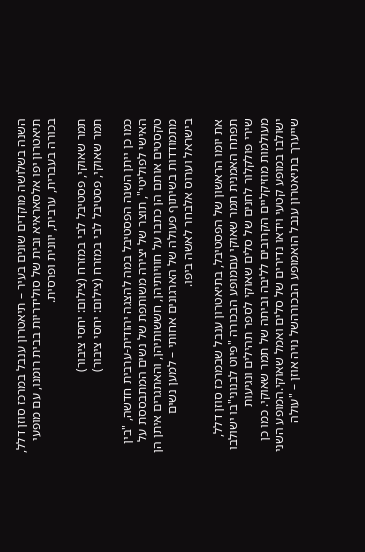השנה בשלושה מוקדים שונים בעיר – תיאטרון ענבל במרכז סוזן דלל, תיאטרון יפו אלסאראיא ובית של סולידריות בבית רומנו, עם מופעי בכורה בעברית, ערבית, יוונית ופרסית.

תמר שאוקי, פסטיבל לבי במזרח (צילום: יחסי ציבור)
תמר שאוקי, פסטיבל לבי במזרח (צילום: יחסי ציבור)

כמו כן ייתן השנה הפסטיבל במה להצגה יהודית-ערבית חדשה, "בין האישי לפוליטי", תוצר של יצירה משותפת של נשים המתבססת על טקסטים אותם הן כתבו על חוויותיהן, חששותיהן, והאתגרים איתן הן מתמודדות בשיתוף פעולה של הארגונים אחותי – למען נשים בישראל וערוס אלבחר לאשה ביפו.

את יומו הראשון של הפסטיבל, בתיאטרון ענבל שבמרכז סוזן דלל, תפתח האמנית תמר שאוקי עםמופע הבכורה "פיוט לבנוני"בו ישולבו שירי פולקלור לחנים של סלים שאוקי לספר תהילים ונגיעות מעולמות מוזיקליים הקרובים לליבה וביתה של תמר שאוקי. כמו כן ישולבו במופע קטעי וידאו נדירים של סלים ואמל שאוקי.המופע השני שייערך בתיאטרון ענבל הואמופע הבכורהשל נויה אוזן – "עולה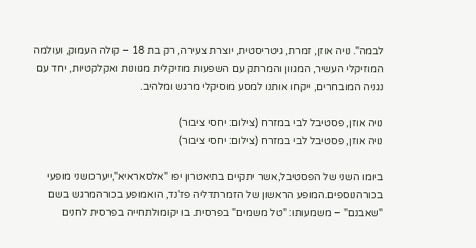לבמה". נויה אוזן, זמרת, גיטריסטית, יוצרת צעירה, רק בת 18 – קולה העמוק, ועולמה המוזיקלי העשיר, המגוון והמרתק עם השפעות מוזיקלית מגוונות ואקלקטיות, יחד עם נגניה המובחרים, ייקחו אותנו למסע מוסיקלי מרגש ומלהיב.

נויה אוזן, פסטיבל לבי במזרח (צילום: יחסי ציבור)
נויה אוזן, פסטיבל לבי במזרח (צילום: יחסי ציבור)

ביומו השני של הפסטיבל,אשר יתקיים בתיאטרון יפו "אלסאראיא",ייערכושני מופעי בכורהנוספים.המופע הראשון של הזמרתדליה פז'נד, הואמופע בכורהמרגש בשם "שאבנם" – משמעותו: "טל משמים" בפרסית. בו יקומולתחייה בפרסית לחנים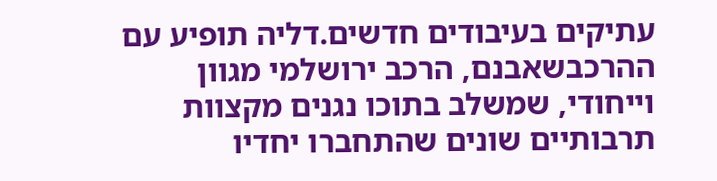עתיקים בעיבודים חדשים.דליה תופיע עם ההרכבשאבנם, הרכב ירושלמי מגוון וייחודי, שמשלב בתוכו נגנים מקצוות תרבותיים שונים שהתחברו יחדיו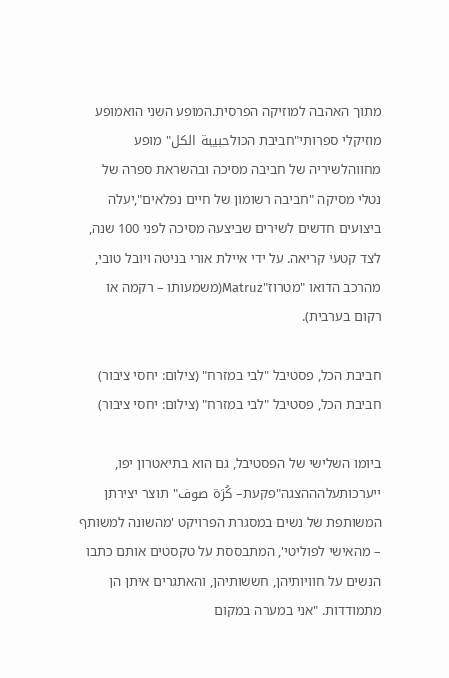מתוך האהבה למוזיקה הפרסית.המופע השני הואמופע מוזיקלי ספרותי"חביבת הכולحبيبة الكل" מופע מחווהלשיריה של חביבה מסיכה ובהשראת ספרה של נטלי מסיקה "חביבה רשומון של חיים נפלאים",יעלה ביצועים חדשים לשירים שביצעה מסיכה לפני 100 שנה, לצד קטעי קריאה. על ידי איילת אורי בניטה ויובל טובי, מהרכב הדואו "מטרוז"Matruz(משמעותו – רקמה או רקום בערבית).

חביבת הכל, פסטיבל "לבי במזרח" (צילום: יחסי ציבור)
חביבת הכל, פסטיבל "לבי במזרח" (צילום: יחסי ציבור)

ביומו השלישי של הפסטיבל, גם הוא בתיאטרון יפו, ייערכותעלהההצגה"פקעת– كُرَة صوف" תוצר יצירתן המשותפת של נשים במסגרת הפרויקט 'מהשונה למשותף – מהאישי לפוליטי', המתבססת על טקסטים אותם כתבו הנשים על חוויותיהן, חששותיהן, והאתגרים איתן הן מתמודדות. "אני במערה במקום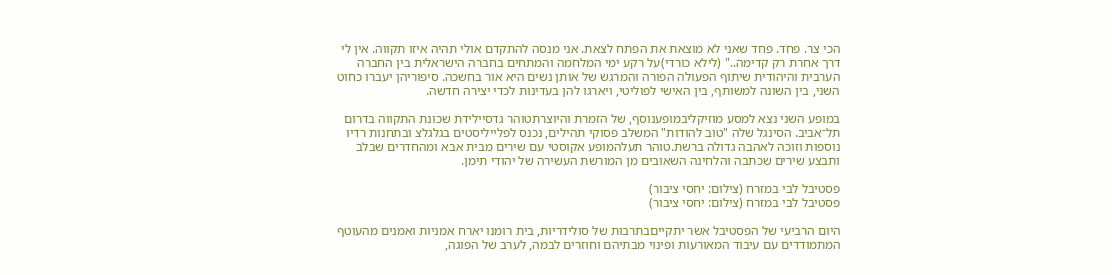הכי צר. פחד. פחד שאני לא מוצאת את הפתח לצאת. אני מנסה להתקדם אולי תהיה איזו תקווה. אין לי דרך אחרת רק קדימה.." (לילא כורדי)על רקע ימי המלחמה והמתחים בחברה הישראלית בין החברה הערבית והיהודית שיתוף הפעולה הפורה והמרגש של אותן נשים היא אור בחשכה. סיפוריהן יעברו כחוט השני, בין השונה למשותף, בין האישי לפוליטי, ויארגו להן בעדינות לכדי יצירה חדשה.

במופע השני נצא למסע מוזיקליבמופענוסף, של הזמרת והיוצרתטוהר גדסיילידת שכונת התקווה בדרום תל־אביב. הסינגל שלה "טוב להודות" המשלב פסוקי תהילים, נכנס לפלייליסטים בגלגלצ ובתחנות רדיו נוספות וזוכה לאהבה גדולה ברשת.טוהר תעלהמופע אקוסטי עם שירים מבית אבא ומהחדרים שבלב ותבצע שירים שכתבה והלחינה השאובים מן המורשת העשירה של יהודי תימן.

פסטיבל לבי במזרח (צילום: יחסי ציבור)
פסטיבל לבי במזרח (צילום: יחסי ציבור)

היום הרביעי של הפסטיבל אשר יתקייםבתרבות של סולידריות, בית רומנו יארח אמניות ואמנים מהעוטף המתמודדים עם עיבוד המאורעות ופינוי מבתיהם וחוזרים לבמה, לערב של הפוגה,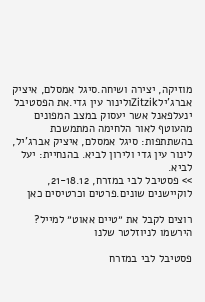מוזיקה, יצירה ושיחה.סיגל אמסלם, איציק אברג'ילZitzikולינור עין גדי.את הפסטיבל ינעלפאנל אשר יעסוק במצב המפונים מהעוטף לאור הלחימה המתמשכת בהשתתפות: סיגל אמסלם, איציק אברג'יל, לינור עין גדי ולירון לביא. בהנחיית: יעל לביא.
>> פסטיבל לבי במזרח, 21-18.12, לוקיישנים שונים.פרטים וכרטיסים כאן

רוצים לקבל את ״טיים אאוט״ למייל? הירשמו לניוזלטר שלנו

פסטיבל לבי במזרח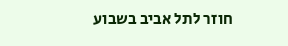חוזר לתל אביב בשבוע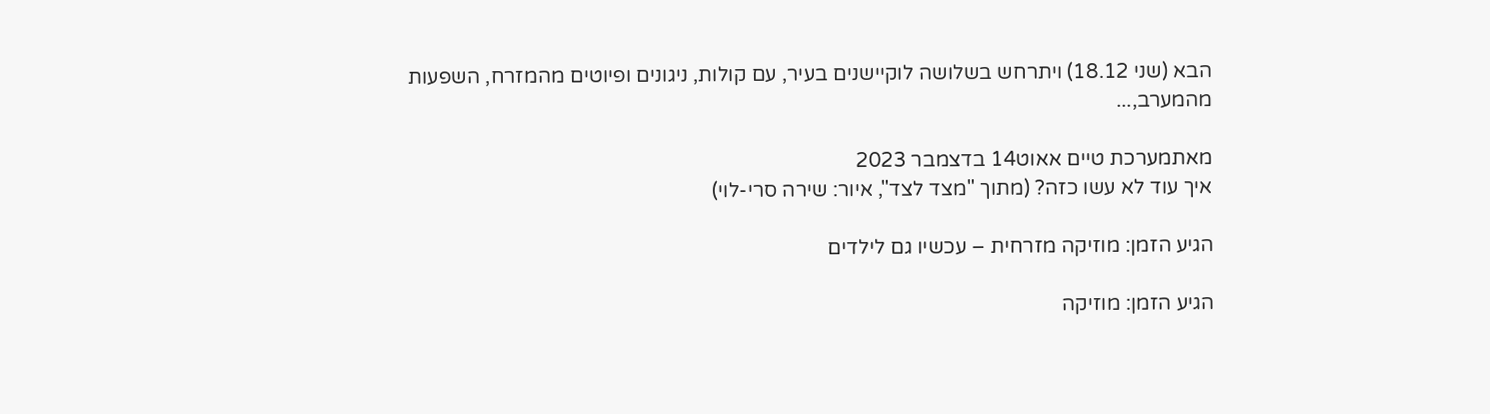הבא (שני 18.12) ויתרחש בשלושה לוקיישנים בעיר, עם קולות, ניגונים ופיוטים מהמזרח, השפעות מהמערב,...

מאתמערכת טיים אאוט14 בדצמבר 2023
איך עוד לא עשו כזה? (מתוך "מצד לצד", איור: שירה סרי-לוי)

הגיע הזמן: מוזיקה מזרחית – עכשיו גם לילדים

הגיע הזמן: מוזיקה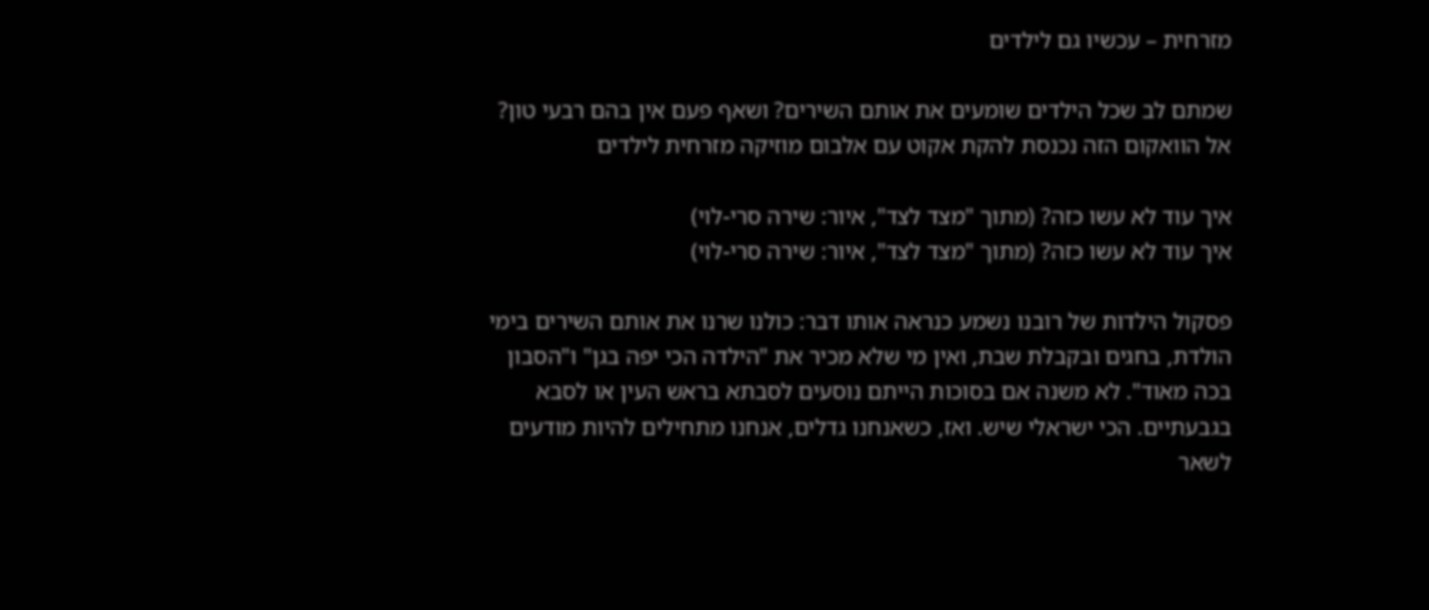מזרחית – עכשיו גם לילדים

שמתם לב שכל הילדים שומעים את אותם השירים? ושאף פעם אין בהם רבעי טון? אל הוואקום הזה נכנסת להקת אקוט עם אלבום מוזיקה מזרחית לילדים

איך עוד לא עשו כזה? (מתוך "מצד לצד", איור: שירה סרי-לוי)
איך עוד לא עשו כזה? (מתוך "מצד לצד", איור: שירה סרי-לוי)

פסקול הילדות של רובנו נשמע כנראה אותו דבר: כולנו שרנו את אותם השירים בימי הולדת, בחגים ובקבלת שבת, ואין מי שלא מכיר את "הילדה הכי יפה בגן" ו"הסבון בכה מאוד". לא משנה אם בסוכות הייתם נוסעים לסבתא בראש העין או לסבא בגבעתיים. הכי ישראלי שיש. ואז, כשאנחנו גדלים, אנחנו מתחילים להיות מודעים לשאר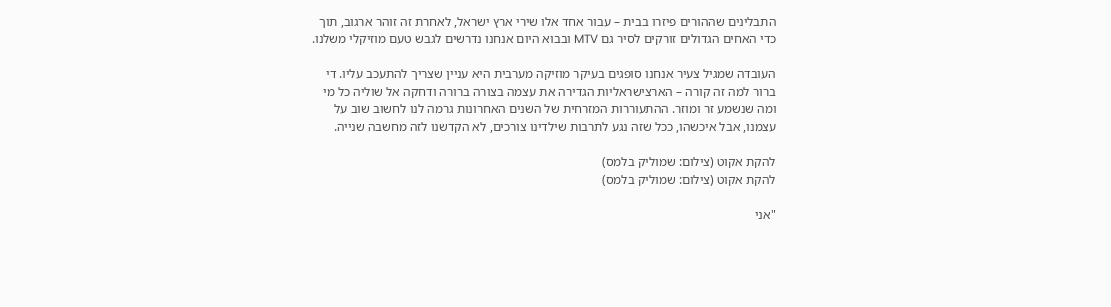התבלינים שההורים פיזרו בבית – עבור אחד אלו שירי ארץ ישראל, לאחרת זה זוהר ארגוב, תוך כדי האחים הגדולים זורקים לסיר גם MTV ובבוא היום אנחנו נדרשים לגבש טעם מוזיקלי משלנו.

העובדה שמגיל צעיר אנחנו סופגים בעיקר מוזיקה מערבית היא עניין שצריך להתעכב עליו. די ברור למה זה קורה – הארצישראליות הגדירה את עצמה בצורה ברורה ודחקה אל שוליה כל מי ומה שנשמע זר ומוזר. ההתעוררות המזרחית של השנים האחרונות גרמה לנו לחשוב שוב על עצמנו, אבל איכשהו, ככל שזה נגע לתרבות שילדינו צורכים, לא הקדשנו לזה מחשבה שנייה.

להקת אקוט (צילום: שמוליק בלמס)
להקת אקוט (צילום: שמוליק בלמס)

"אני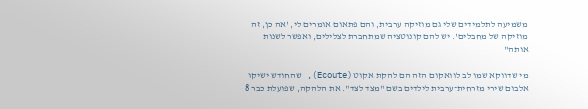משמיעה לתלמידים שלי גם מוזיקה ערבית, והם פתאום אומרים לי, 'אה כן, זה מוזיקה של מחבלים'. יש להם קונוטציה שמתחברת לצלילים, ואפשר לשנות אותה"

מי שדווקא שמו לב לוואקום הזה הם להקת אקוט (Ecoute), שהחודש ישיקו אלבום שירי מזרחית־ערבית לילדים בשם "מצד לצד". את הלהקה, שפועלת כבר 8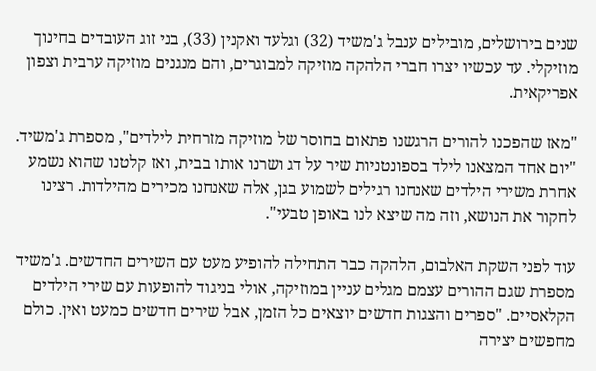שנים בירושלים, מובילים ענבל ג'משיד (32) וגלעד ואקנין (33), בני זוג העובדים בחינוך מוזיקלי. עד עכשיו יצרו חברי הלהקה מוזיקה למבוגרים, והם מנגנים מוזיקה ערבית וצפון אפריקאית.

"מאז שהפכנו להורים הרגשנו פתאום בחוסר של מוזיקה מזרחית לילדים", מספרת ג'משיד. "יום אחד המצאנו לילד בספונטניות שיר על דג ושרנו אותו בבית, ואז קלטנו שהוא נשמע אחרת משירי הילדים שאנחנו רגילים לשמוע בגן, אלה שאנחנו מכירים מהילדות. רצינו לחקור את הנושא, וזה מה שיצא לנו באופן טבעי".

עוד לפני השקת האלבום, הלהקה כבר התחילה להופיע מעט עם השירים החדשים. ג'משיד מספרת שגם ההורים עצמם מגלים עניין במוזיקה, אולי בניגוד להופעות עם שירי הילדים הקלאסיים. "ספרים והצגות חדשים יוצאים כל הזמן, אבל שירים חדשים כמעט ואין. כולם מחפשים יצירה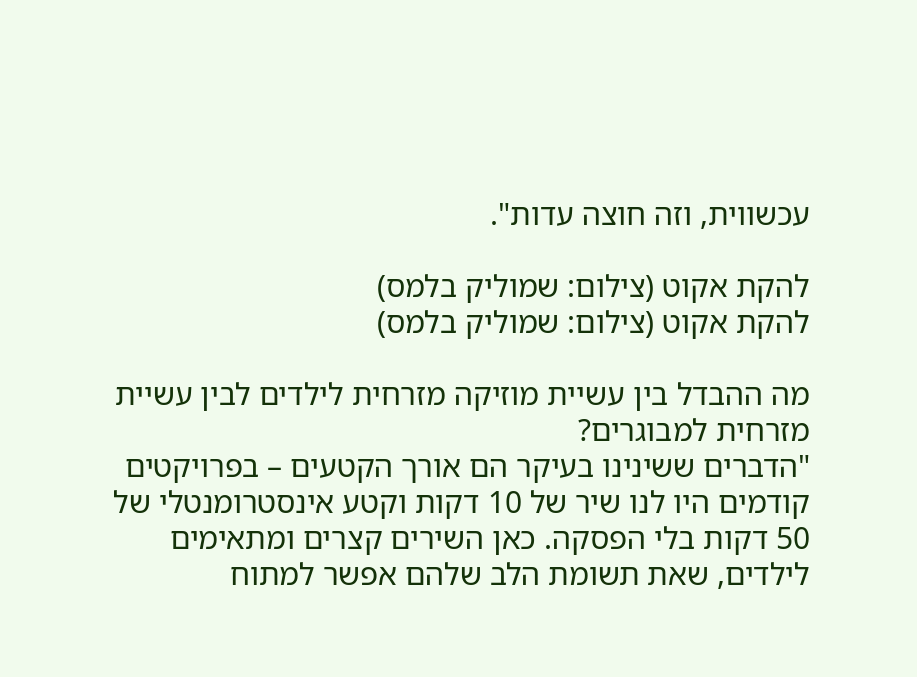עכשווית, וזה חוצה עדות".

להקת אקוט (צילום: שמוליק בלמס)
להקת אקוט (צילום: שמוליק בלמס)

מה ההבדל בין עשיית מוזיקה מזרחית לילדים לבין עשיית מזרחית למבוגרים?
"הדברים ששינינו בעיקר הם אורך הקטעים – בפרויקטים קודמים היו לנו שיר של 10 דקות וקטע אינסטרומנטלי של 50 דקות בלי הפסקה. כאן השירים קצרים ומתאימים לילדים, שאת תשומת הלב שלהם אפשר למתוח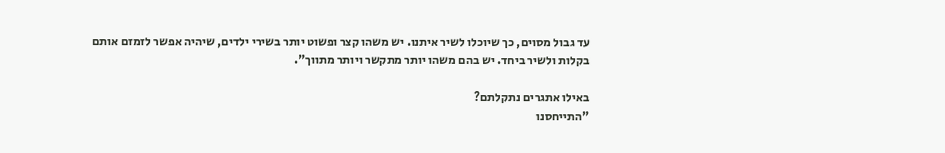עד גבול מסוים, כך שיוכלו לשיר איתנו. יש משהו קצר ופשוט יותר בשירי ילדים, שיהיה אפשר לזמזם אותם בקלות ולשיר ביחד. יש בהם משהו יותר מתקשר ויותר מתווך".

באילו אתגרים נתקלתם?
"התייחסנו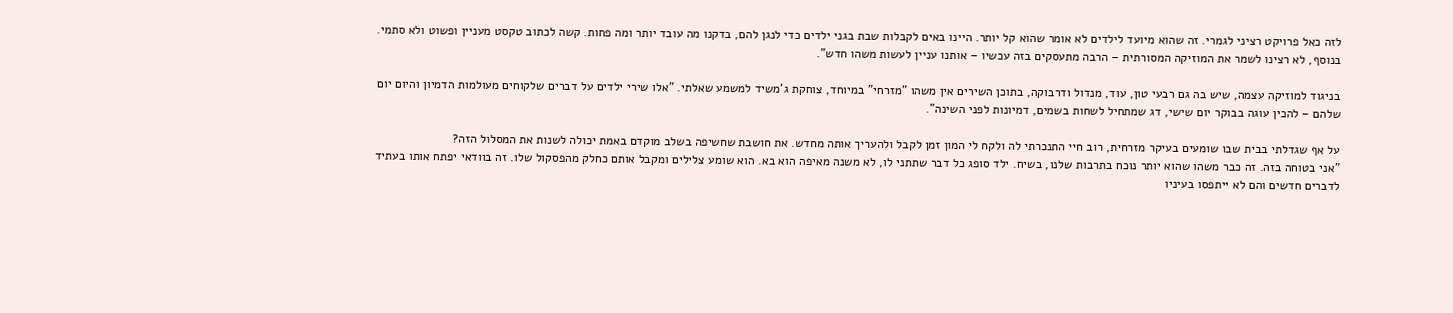לזה כאל פרויקט רציני לגמרי. זה שהוא מיועד לילדים לא אומר שהוא קל יותר. היינו באים לקבלות שבת בגני ילדים כדי לנגן להם, בדקנו מה עובד יותר ומה פחות. קשה לכתוב טקסט מעניין ופשוט ולא סתמי. בנוסף, לא רצינו לשמר את המוזיקה המסורתית – הרבה מתעסקים בזה עכשיו – אותנו עניין לעשות משהו חדש".

בניגוד למוזיקה עצמה, שיש בה גם רבעי טון, עוד, מנדול ודרבוקה, בתוכן השירים אין משהו "מזרחי" במיוחד, צוחקת ג'משיד למשמע שאלתי. "אלו שירי ילדים על דברים שלקוחים מעולמות הדמיון והיום יום שלהם – להכין עוגה בבוקר יום שישי, דג שמתחיל לשחות בשמים, דמיונות לפני השינה".

על אף שגדלתי בבית שבו שומעים בעיקר מזרחית, רוב חיי התנכרתי לה ולקח לי המון זמן לקבל ולהעריך אותה מחדש. את חושבת שחשיפה בשלב מוקדם באמת יכולה לשנות את המסלול הזה?
"אני בטוחה בזה. זה כבר משהו שהוא יותר נוכח בתרבות שלנו, בשיח. ילד סופג כל דבר שתתני לו, לא משנה מאיפה הוא בא. הוא שומע צלילים ומקבל אותם כחלק מהפסקול שלו. זה בוודאי יפתח אותו בעתיד לדברים חדשים והם לא ייתפסו בעיניו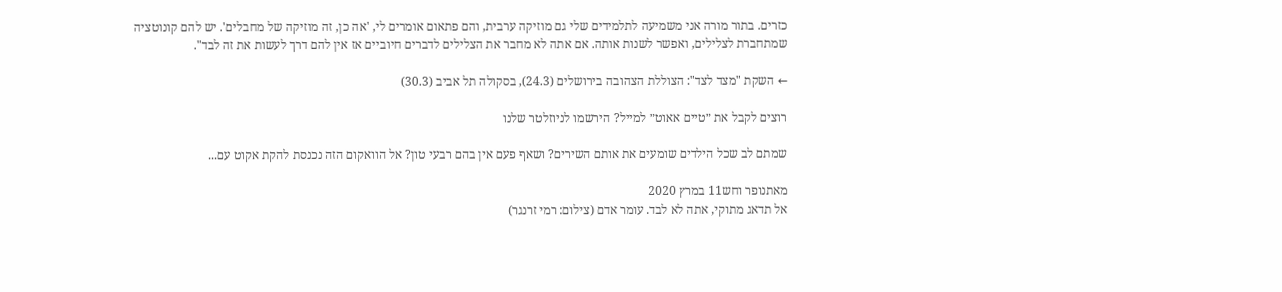כזרים. בתור מורה אני משמיעה לתלמידים שלי גם מוזיקה ערבית, והם פתאום אומרים לי, 'אה כן, זה מוזיקה של מחבלים'. יש להם קונוטציה שמתחברת לצלילים, ואפשר לשנות אותה. אם אתה לא מחבר את הצלילים לדברים חיוביים אז אין להם דרך לעשות את זה לבד".

← השקת "מצד לצד": הצוללת הצהובה בירושלים (24.3), בסקולה תל אביב (30.3)

רוצים לקבל את ״טיים אאוט״ למייל? הירשמו לניוזלטר שלנו

שמתם לב שכל הילדים שומעים את אותם השירים? ושאף פעם אין בהם רבעי טון? אל הוואקום הזה נכנסת להקת אקוט עם...

מאתנופר וחש11 במרץ 2020
אל תדאג מתוקי, אתה לא לבד. עומר אדם (צילום: רמי זרנגר)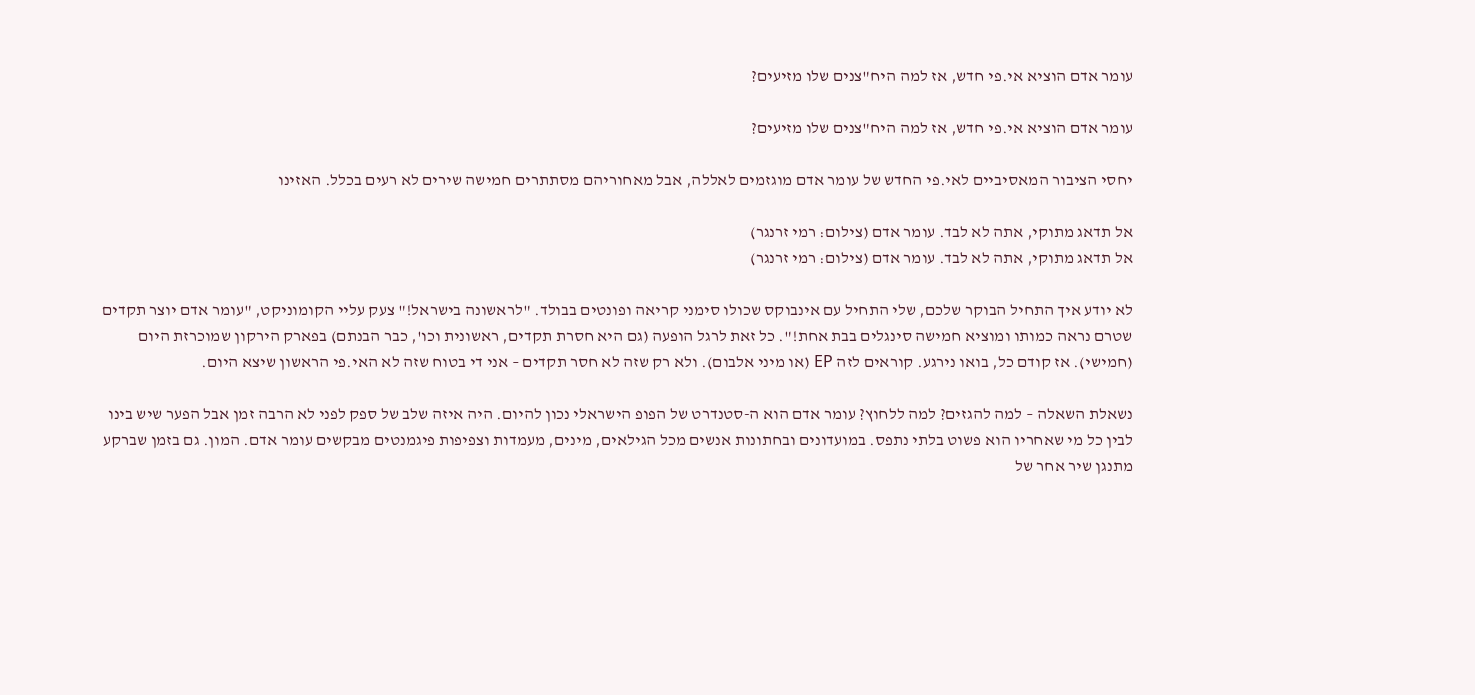עומר אדם הוציא אי.פי חדש, אז למה היח"צנים שלו מזיעים?

עומר אדם הוציא אי.פי חדש, אז למה היח"צנים שלו מזיעים?

יחסי הציבור המאסיביים לאי.פי החדש של עומר אדם מוגזמים לאללה, אבל מאחוריהם מסתתרים חמישה שירים לא רעים בכלל. האזינו

אל תדאג מתוקי, אתה לא לבד. עומר אדם (צילום: רמי זרנגר)
אל תדאג מתוקי, אתה לא לבד. עומר אדם (צילום: רמי זרנגר)

לא יודע איך התחיל הבוקר שלכם, שלי התחיל עם אינבוקס שכולו סימני קריאה ופונטים בבולד. "לראשונה בישראל!" צעק עליי הקומוניקט, "עומר אדם יוצר תקדים שטרם נראה כמותו ומוציא חמישה סינגלים בבת אחת!". כל זאת לרגל הופעה (גם היא חסרת תקדים, ראשונית וכו', כבר הבנתם) בפארק הירקון שמוכרזת היום (חמישי). אז קודם כל, בואו נירגע. קוראים לזה EP (או מיני אלבום). ולא רק שזה לא חסר תקדים – אני די בטוח שזה לא האי.פי הראשון שיצא היום.

נשאלת השאלה – למה להגזים? למה ללחוץ? עומר אדם הוא ה-סטנדרט של הפופ הישראלי נכון להיום. היה איזה שלב של ספק לפני לא הרבה זמן אבל הפער שיש בינו לבין כל מי שאחריו הוא פשוט בלתי נתפס. במועדונים ובחתונות אנשים מכל הגילאים, מינים, מעמדות וצפיפות פיגמנטים מבקשים עומר אדם. המון. גם בזמן שברקע מתנגן שיר אחר של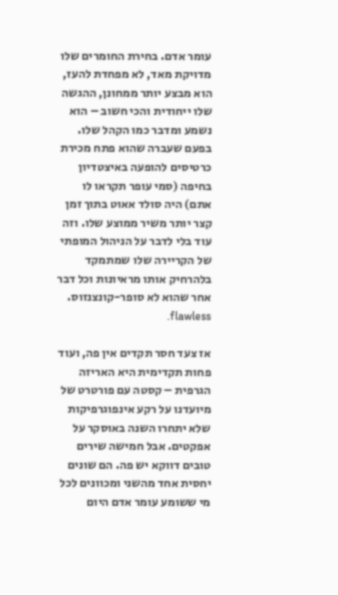עומר אדם. בחירת החומרים שלו מדויקת מאד, לא מפחדת להעז, הוא מבצע יותר ממחונן, ההגשה שלו ייחודית והכי חשוב – הוא נשמע ומדבר כמו הקהל שלו. בפעם שעברה שהוא פתח מכירת כרטיסים להופעה באיצטדיון בחיפה (סמי עופר תקראו לו אתם) היה סולד אאוט בתוך זמן קצר יותר משיר ממוצע שלו. וזה עוד בלי לדבר על הניהול המופתי של הקריירה שלו שמתמקד בלהרחיק אותו מראיונות וכל דבר אחר שהוא לא סופר-קונצנזוס. flawless.

אז צעד חסר תקדים אין פה, ועוד פחות תקדימית היא האריזה הגרפית – קסטה עם פורטרט של מיועדנו על רקע אינפוגרפיקות שלא יתחרו השנה באוסקר על אפקטים. אבל חמישה שירים טובים דווקא יש פה. הם שונים יחסית אחד מהשני ומכוונים לכל מי ששומע עומר אדם היום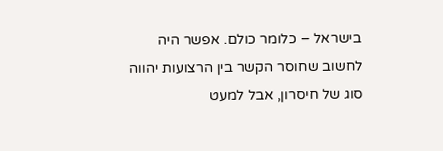בישראל – כלומר כולם. אפשר היה לחשוב שחוסר הקשר בין הרצועות יהווה סוג של חיסרון, אבל למעט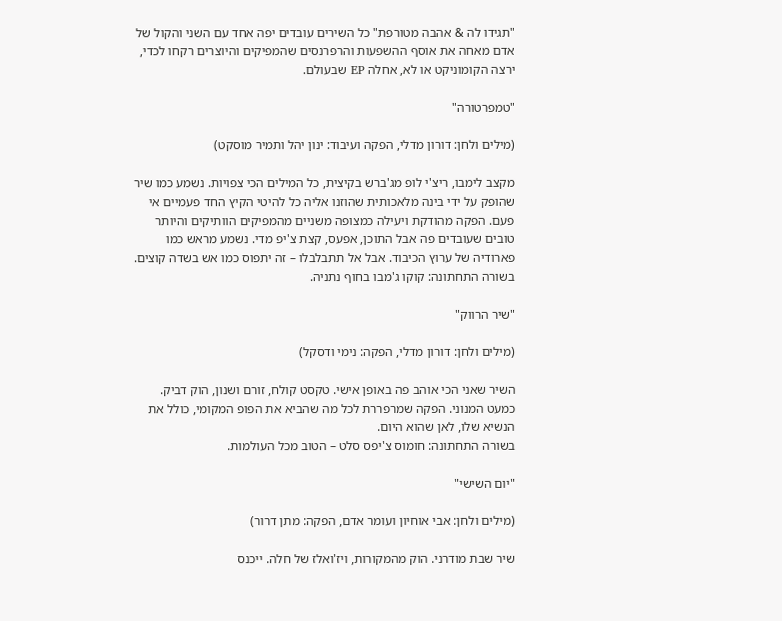"תגידו לה & אהבה מטורפת" כל השירים עובדים יפה אחד עם השני והקול של אדם מאחה את אוסף ההשפעות והרפרנסים שהמפיקים והיוצרים רקחו לכדי, ירצה הקומוניקט או לא, אחלה EP שבעולם.

"טמפרטורה"

(מילים ולחן: דורון מדלי, הפקה ועיבוד: ינון יהל ותמיר מוסקט)

מקצב לימבו, ריצ'י לופ מג'ברש בקיצית, כל המילים הכי צפויות. נשמע כמו שיר שהופק על ידי בינה מלאכותית שהוזנו אליה כל להיטי הקיץ החד פעמיים אי פעם. הפקה מהודקת ויעילה כמצופה משניים מהמפיקים הוותיקים והיותר טובים שעובדים פה אבל התוכן, אפעס, קצת צ'יפ מדי. נשמע מראש כמו פארודיה של ערוץ הכיבוד. אבל אל תתבלבלו – זה יתפוס כמו אש בשדה קוצים.
בשורה התחתונה: קוקו ג'מבו בחוף נתניה.

"שיר הרווק"

(מילים ולחן: דורון מדלי, הפקה: נימי ודסקל)

השיר שאני הכי אוהב פה באופן אישי. טקסט קולח, זורם ושנון, הוק דביק. כמעט המנוני. הפקה שמרפררת לכל מה שהביא את הפופ המקומי, כולל את הנשיא שלו, לאן שהוא היום.
בשורה התחתונה: חומוס צ'יפס סלט – הטוב מכל העולמות.

"יום השישי"

(מילים ולחן: אבי אוחיון ועומר אדם, הפקה: מתן דרור)

שיר שבת מודרני. הוק מהמקורות, ויז'ואלז של חלה. ייכנס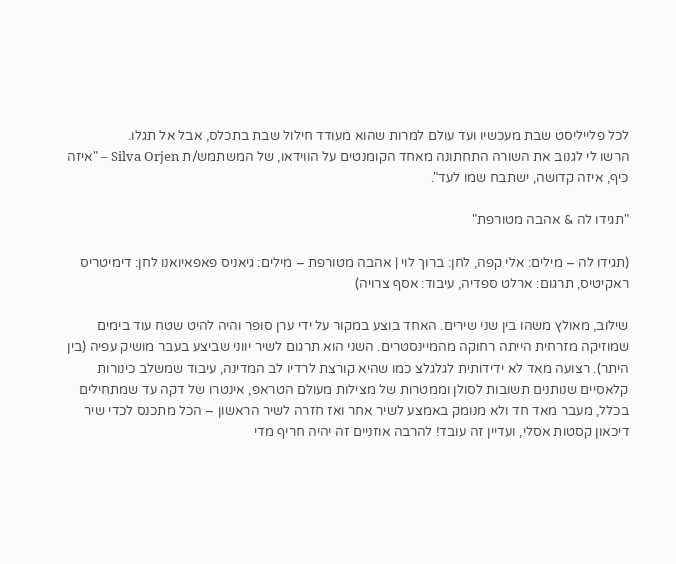לכל פלייליסט שבת מעכשיו ועד עולם למרות שהוא מעודד חילול שבת בתכלס, אבל אל תגלו.
הרשו לי לגנוב את השורה התחתונה מאחד הקומנטים על הווידאו, של המשתמש/ת Silva Orjen – "איזה כיף, איזה קדושה, ישתבח שמו לעד".

"תגידו לה & אהבה מטורפת"

(תגידו לה – מילים: אלי קפה, לחן: ברוך לוי | אהבה מטורפת – מילים: גיאניס פאפאיואנו לחן: דימיטריס ראקיטיס, תרגום: ארלט ספדיה, עיבוד: אסף צרויה)

שילוב, מאולץ משהו בין שני שירים. האחד בוצע במקור על ידי ערן סופר והיה להיט שטח עוד בימים שמוזיקה מזרחית הייתה רחוקה מהמיינסטרים. השני הוא תרגום לשיר יווני שביצע בעבר מושיק עפיה (בין היתר). רצועה מאד לא ידידותית לגלגלצ כמו שהיא קורצת לרדיו לב המדינה, עיבוד שמשלב כינורות קלאסיים שנותנים תשובות לסולן וממטרות של מצילות מעולם הטראפ, אינטרו של דקה עד שמתחילים בכלל, מעבר מאד חד ולא מנומק באמצע לשיר אחר ואז חזרה לשיר הראשון – הכל מתכנס לכדי שיר דיכאון קסטות אסלי, ועדיין זה עובד! להרבה אוזניים זה יהיה חריף מדי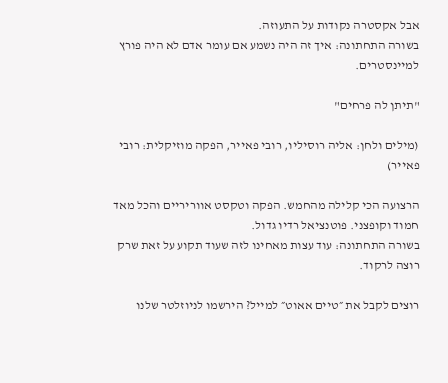אבל אקסטרה נקודות על התעוזה.
בשורה התחתונה: איך זה היה נשמע אם עומר אדם לא היה פורץ למיינסטרים.

"תיתן לה פרחים"

(מילים ולחן: אליה רוסיליו, רובי פאייר, הפקה מוזיקלית: רובי פאייר)

הרצועה הכי קלילה מהחמש. הפקה וטקסט אווריריים והכל מאד חמוד וקופצני. פוטנציאל רדיו גדול.
בשורה התחתונה: עוד עצות מאחינו לזה שעוד תקוע על זאת שרק רוצה לרקוד.

רוצים לקבל את ״טיים אאוט״ למייל? הירשמו לניוזלטר שלנו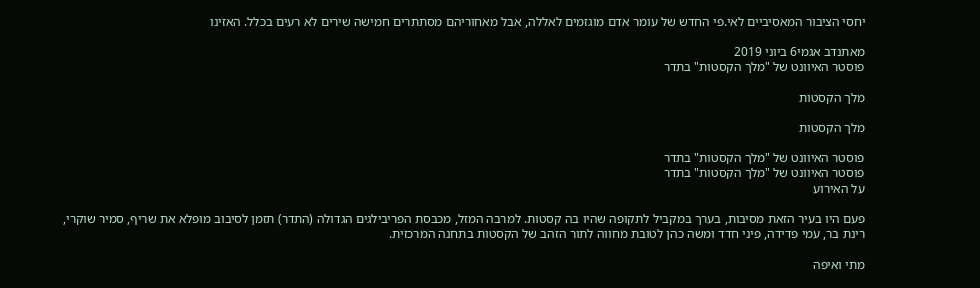יחסי הציבור המאסיביים לאי.פי החדש של עומר אדם מוגזמים לאללה, אבל מאחוריהם מסתתרים חמישה שירים לא רעים בכלל. האזינו

מאתנדב אגמי6 ביוני 2019
פוסטר האיוונט של "מלך הקסטות" בתדר

מלך הקסטות

מלך הקסטות

פוסטר האיוונט של "מלך הקסטות" בתדר
פוסטר האיוונט של "מלך הקסטות" בתדר
על האירוע

פעם היו בעיר הזאת מסיבות, בערך במקביל לתקופה שהיו בה קסטות. למרבה המזל, מכבסת הפריבילגים הגדולה (התדר) תזמן לסיבוב מופלא את שריף, סמיר שוקרי, רינת בר, עמי פדידה, פיני חדד ומשה כהן לטובת מחווה לתור הזהב של הקסטות בתחנה המרכזית.

מתי ואיפה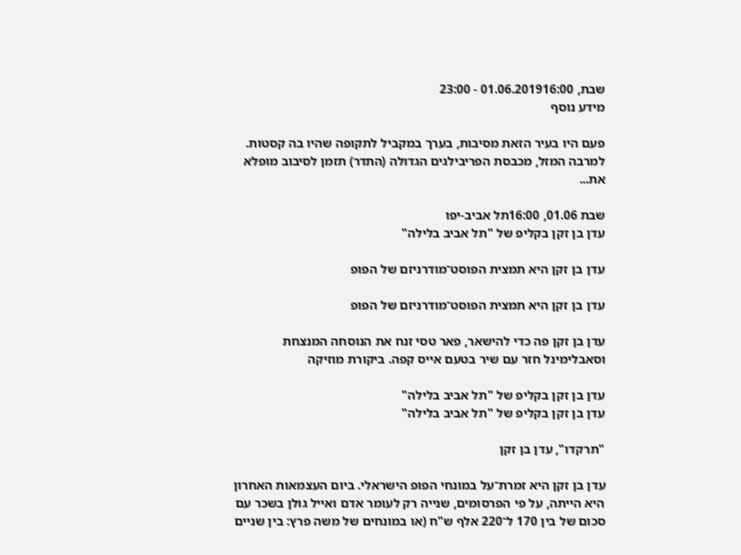שבת, 01.06.201916:00 - 23:00
מידע נוסף

פעם היו בעיר הזאת מסיבות, בערך במקביל לתקופה שהיו בה קסטות. למרבה המזל, מכבסת הפריבילגים הגדולה (התדר) תזמן לסיבוב מופלא את...

שבת 01.06, 16:00תל אביב-יפו
עדן בן זקן בקליפ של "תל אביב בלילה"

עדן בן זקן היא תמצית הפוסט־מודרניזם של הפופ

עדן בן זקן היא תמצית הפוסט־מודרניזם של הפופ

עדן בן זקן פה כדי להישאר, פאר טסי זנח את הנוסחה המנצחת וסאבלימינל חזר עם שיר בטעם אייס קפה. ביקורת מוזיקה

עדן בן זקן בקליפ של "תל אביב בלילה"
עדן בן זקן בקליפ של "תל אביב בלילה"

"תרקדו", עדן בן זקן

עדן בן זקן היא זמרת־על במונחי הפופ הישראלי. ביום העצמאות האחרון היא הייתה, על פי הפרסומים, שנייה רק לעומר אדם ואייל גולן בשכר עם סכום של בין 170 ל־220 אלף ש"ח (או במונחים של משה פרץ: בין שניים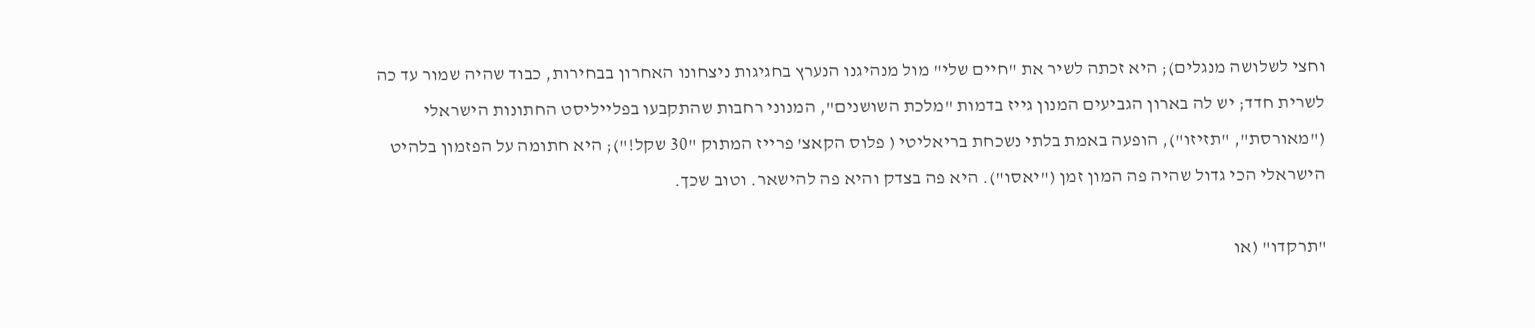וחצי לשלושה מנגלים); היא זכתה לשיר את "חיים שלי" מול מנהיגנו הנערץ בחגיגות ניצחונו האחרון בבחירות, כבוד שהיה שמור עד כה לשרית חדד; יש לה בארון הגביעים המנון גייז בדמות "מלכת השושנים", המנוני רחבות שהתקבעו בפלייליסט החתונות הישראלי ("מאורסת", "תזיזו"), הופעה באמת בלתי נשכחת בריאליטי ( פלוס הקאצ' פרייז המתוק "30 שקל!"); היא חתומה על הפזמון בלהיט הישראלי הכי גדול שהיה פה המון זמן ("יאסו"). היא פה בצדק והיא פה להישאר. וטוב שכך.

"תרקדו" (או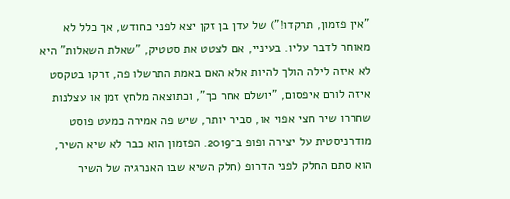"אין פזמון, תרקדו!") של עדן בן זקן יצא לפני כחודש, אך כלל לא מאוחר לדבר עליו. בעיניי, אם לצטט את סטטיק, "שאלת השאלות" היא לא איזה לילה הולך להיות אלא האם באמת התרשלו פה, זרקו בטקסט איזה לורם איפסום, "יושלם אחר כך", וכתוצאה מלחץ זמן או עצלנות שחררו שיר חצי אפוי או, סביר יותר, שיש פה אמירה כמעט פוסט מודרניסטית על יצירה ופופ ב־2019. הפזמון הוא כבר לא שיא השיר, הוא סתם החלק לפני הדרופ (חלק השיא שבו האנרגיה של השיר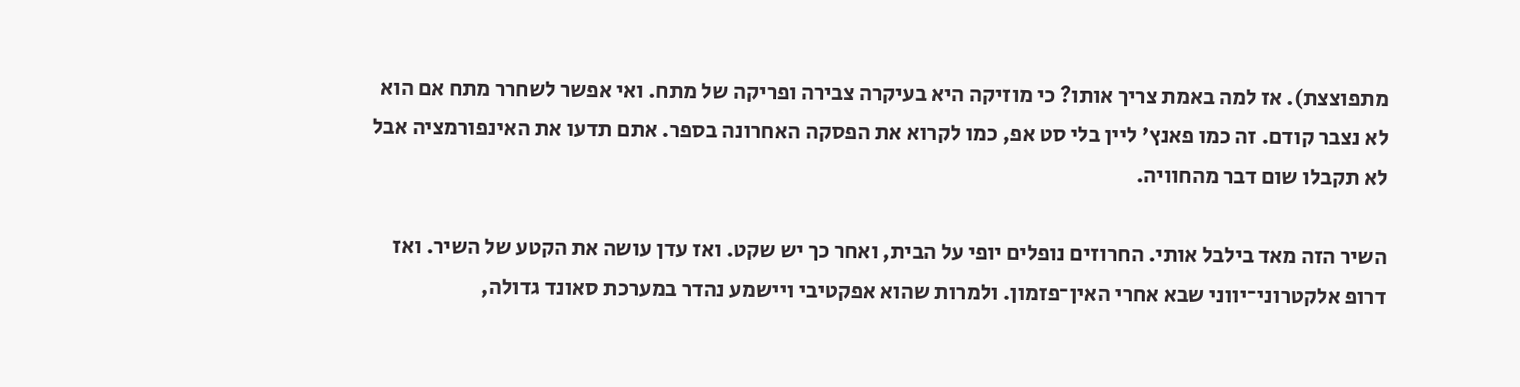מתפוצצת). אז למה באמת צריך אותו? כי מוזיקה היא בעיקרה צבירה ופריקה של מתח. ואי אפשר לשחרר מתח אם הוא לא נצבר קודם. זה כמו פאנץ' ליין בלי סט אפ, כמו לקרוא את הפסקה האחרונה בספר. אתם תדעו את האינפורמציה אבל לא תקבלו שום דבר מהחוויה.

השיר הזה מאד בילבל אותי. החרוזים נופלים יופי על הבית, ואחר כך יש שקט. ואז עדן עושה את הקטע של השיר. ואז דרופ אלקטרוני־יווני שבא אחרי האין־פזמון. ולמרות שהוא אפקטיבי ויישמע נהדר במערכת סאונד גדולה,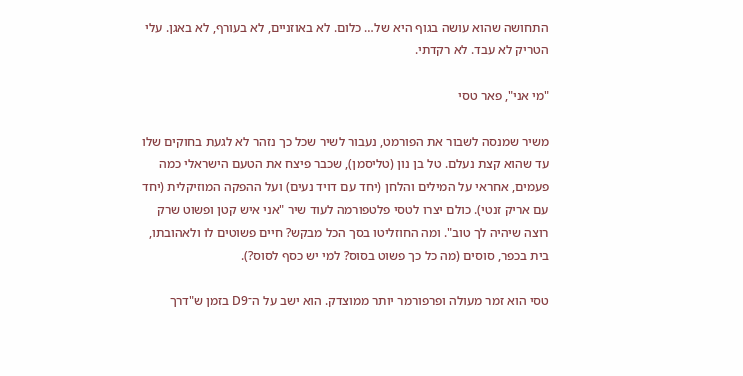התחושה שהוא עושה בגוף היא של… כלום. לא באוזניים, לא בעורף, לא באגן. עלי הטריק לא עבד. לא רקדתי.

"מי אני", פאר טסי

משיר שמנסה לשבור את הפורמט, נעבור לשיר שכל כך נזהר לא לגעת בחוקים שלו עד שהוא קצת נעלם. טל בן נון (טליסמן), שכבר פיצח את הטעם הישראלי כמה פעמים, אחראי על המילים והלחן (יחד עם דויד נעים) ועל ההפקה המוזיקלית (יחד עם אריק זנטי). כולם יצרו לטסי פלטפורמה לעוד שיר "אני איש קטן ופשוט שרק רוצה שיהיה לך טוב". ומה החוזליטו בסך הכל מבקש? חיים פשוטים לו ולאהובתו, בית בכפר, סוסים (מה כל כך פשוט בסוס? למי יש כסף לסוס?).

טסי הוא זמר מעולה ופרפורמר יותר ממוצדק. הוא ישב על ה־D9 בזמן ש"דרך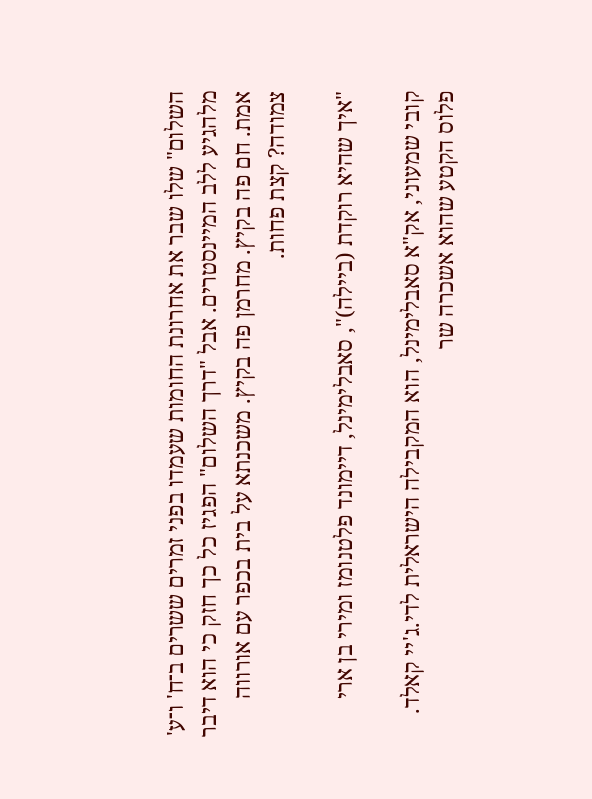השלום" שלו שבר את אחרונת החומות שעמדו בפני זמרים ששרים ב־ח' ו־ע' מלהגיע ללב המיינסטרים. אבל "דרך השלום" הפגיז כל כך חזק כי הוא דיבר אמת. חם פה בקיץ. מחרמן פה בקיץ. משכנתא על בית בכפר עם אורווה צמודה? קצת פחות.

"איך שהיא רוקדת (ביילה)", סאבלימינל, דיימונד פלטנומז ומירי בן ארי

קובי שמעוני, אק"א סאבלימינל, הוא המקבילה הישראלית לדי.ג'יי קאלד. פלוס הקטע שהוא אשכרה שר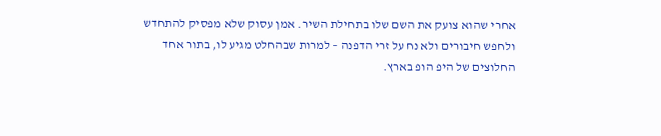אחרי שהוא צועק את השם שלו בתחילת השיר. אמן עסוק שלא מפסיק להתחדש ולחפש חיבורים ולא נח על זרי הדפנה – למרות שבהחלט מגיע לו, בתור אחד החלוצים של היפ הופ בארץ.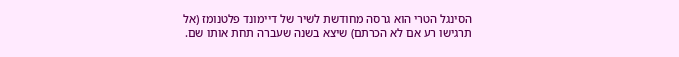הסינגל הטרי הוא גרסה מחודשת לשיר של דיימונד פלטנומז (אל תרגישו רע אם לא הכרתם) שיצא בשנה שעברה תחת אותו שם.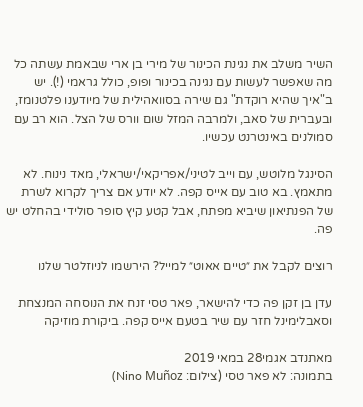השיר משלב את נגינת הכינור של מירי בן ארי שבאמת עשתה כל מה שאפשר לעשות עם נגינה בכינור ופופ, כולל גראמי (!). יש ב"איך שהיא רוקדת" גם שירה בסוואהילית של מיודענו פלטנומז, ובעברית של סאב, ולמרבה המזל שום וורס של הצל. הוא רב עם סמולנים באינטרנט עכשיו.

הסינגל מלוטש, עם וייב לטיני/אפריקאי/ישראלי, מאד נינוח. לא מתאמץ. בא טוב עם אייס קפה. לא יודע אם צריך לקרוא לשרת של הפנתיאון שיביא מפתח, אבל קטע קיץ סופר סולידי בהחלט יש פה.

רוצים לקבל את ״טיים אאוט״ למייל? הירשמו לניוזלטר שלנו

עדן בן זקן פה כדי להישאר, פאר טסי זנח את הנוסחה המנצחת וסאבלימינל חזר עם שיר בטעם אייס קפה. ביקורת מוזיקה

מאתנדב אגמי28 במאי 2019
בתמונה: לא פאר טסי (צילום: Nino Muñoz)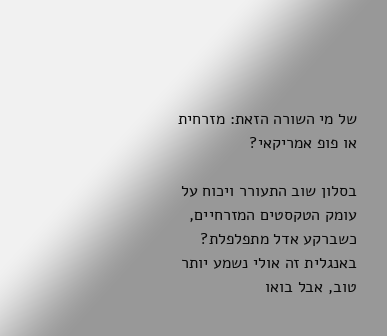של מי השורה הזאת: מזרחית או פופ אמריקאי?

בסלון שוב התעורר ויכוח על עומק הטקסטים המזרחיים, כשברקע אדל מתפלפלת? באנגלית זה אולי נשמע יותר טוב, אבל בואו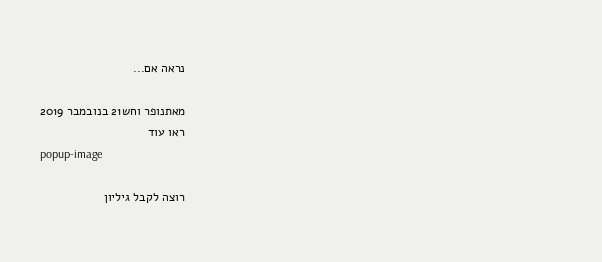נראה אם...

מאתנופר וחש21 בנובמבר 2019
ראו עוד
popup-image

רוצה לקבל גיליון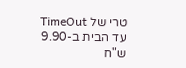טרי של TimeOut עד הבית ב-9.90 ש"ח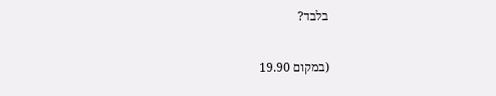בלבד?

(במקום 19.90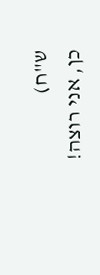ש"ח)
כן, אני רוצה!